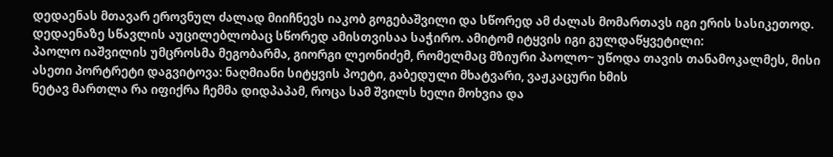დედაენას მთავარ ეროვნულ ძალად მიიჩნევს იაკობ გოგებაშვილი და სწორედ ამ ძალას მომართავს იგი ერის სასიკეთოდ. დედაენაზე სწავლის აუცილებლობაც სწორედ ამისთვისაა საჭირო. ამიტომ იტყვის იგი გულდაწყვეტილი:
პაოლო იაშვილის უმცროსმა მეგობარმა, გიორგი ლეონიძემ, რომელმაც მზიური პაოლო~ უწოდა თავის თანამოკალმეს, მისი ასეთი პორტრეტი დაგვიტოვა: ნაღმიანი სიტყვის პოეტი, გაბედული მხატვარი, ვაჟკაცური ხმის
ნეტავ მართლა რა იფიქრა ჩემმა დიდპაპამ, როცა სამ შვილს ხელი მოხვია და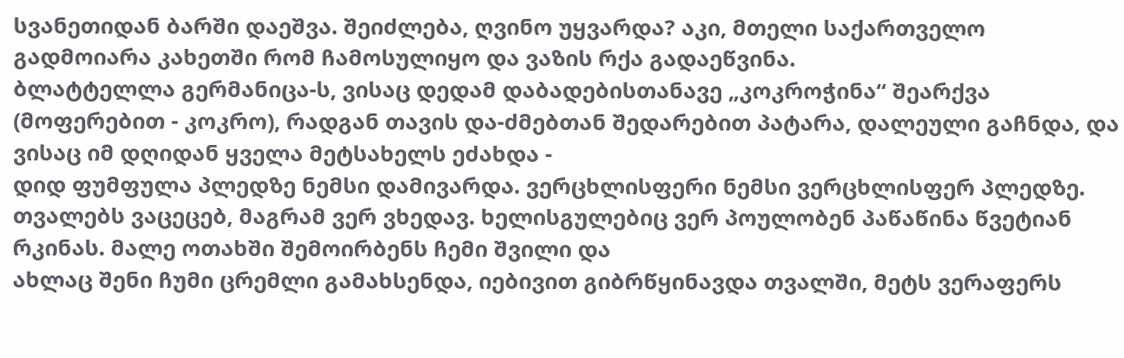სვანეთიდან ბარში დაეშვა. შეიძლება, ღვინო უყვარდა? აკი, მთელი საქართველო გადმოიარა კახეთში რომ ჩამოსულიყო და ვაზის რქა გადაეწვინა.
ბლატტელლა გერმანიცა-ს, ვისაც დედამ დაბადებისთანავე „კოკროჭინა“ შეარქვა (მოფერებით - კოკრო), რადგან თავის და-ძმებთან შედარებით პატარა, დალეული გაჩნდა, და ვისაც იმ დღიდან ყველა მეტსახელს ეძახდა -
დიდ ფუმფულა პლედზე ნემსი დამივარდა. ვერცხლისფერი ნემსი ვერცხლისფერ პლედზე. თვალებს ვაცეცებ, მაგრამ ვერ ვხედავ. ხელისგულებიც ვერ პოულობენ პაწაწინა წვეტიან რკინას. მალე ოთახში შემოირბენს ჩემი შვილი და
ახლაც შენი ჩუმი ცრემლი გამახსენდა, იებივით გიბრწყინავდა თვალში, მეტს ვერაფერს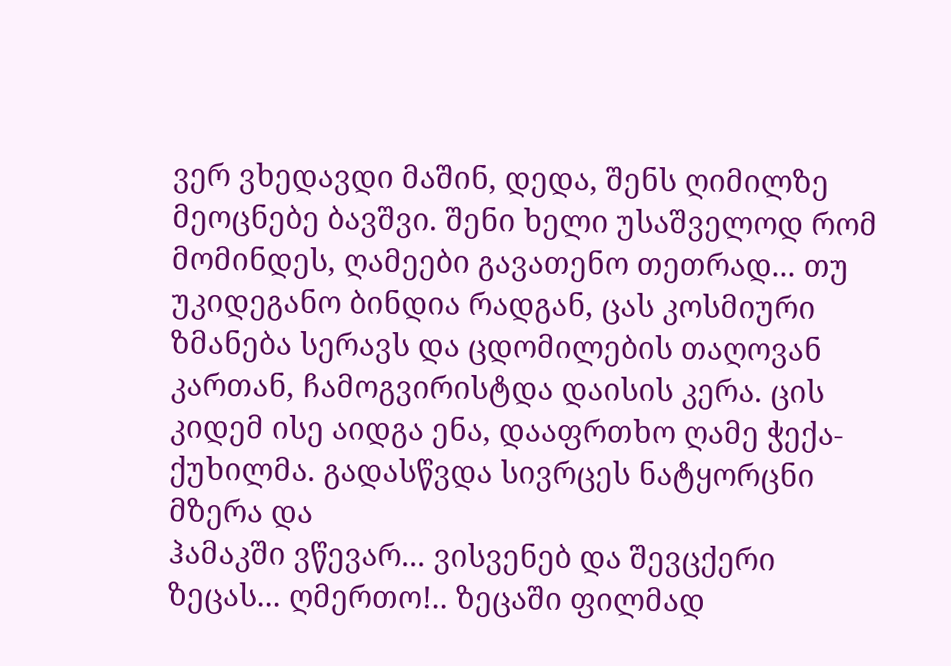ვერ ვხედავდი მაშინ, დედა, შენს ღიმილზე მეოცნებე ბავშვი. შენი ხელი უსაშველოდ რომ მომინდეს, ღამეები გავათენო თეთრად... თუ
უკიდეგანო ბინდია რადგან, ცას კოსმიური ზმანება სერავს და ცდომილების თაღოვან კართან, ჩამოგვირისტდა დაისის კერა. ცის კიდემ ისე აიდგა ენა, დააფრთხო ღამე ჭექა-ქუხილმა. გადასწვდა სივრცეს ნატყორცნი მზერა და
ჰამაკში ვწევარ... ვისვენებ და შევცქერი ზეცას... ღმერთო!.. ზეცაში ფილმად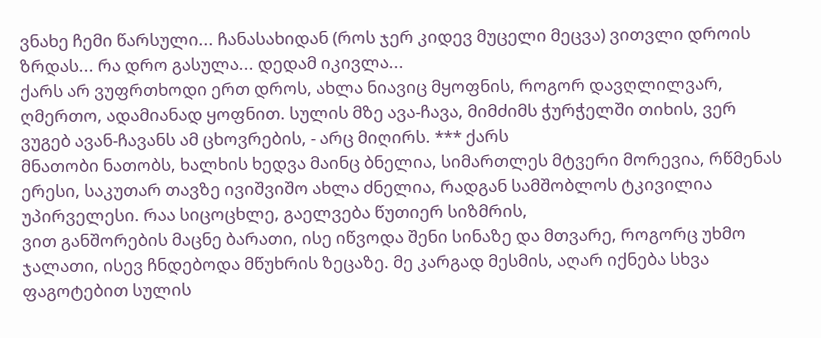ვნახე ჩემი წარსული... ჩანასახიდან (როს ჯერ კიდევ მუცელი მეცვა) ვითვლი დროის ზრდას... რა დრო გასულა... დედამ იკივლა...
ქარს არ ვუფრთხოდი ერთ დროს, ახლა ნიავიც მყოფნის, როგორ დავღლილვარ, ღმერთო, ადამიანად ყოფნით. სულის მზე ავა-ჩავა, მიმძიმს ჭურჭელში თიხის, ვერ ვუგებ ავან-ჩავანს ამ ცხოვრების, - არც მიღირს. *** ქარს
მნათობი ნათობს, ხალხის ხედვა მაინც ბნელია, სიმართლეს მტვერი მორევია, რწმენას ერესი, საკუთარ თავზე ივიშვიშო ახლა ძნელია, რადგან სამშობლოს ტკივილია უპირველესი. რაა სიცოცხლე, გაელვება წუთიერ სიზმრის,
ვით განშორების მაცნე ბარათი, ისე იწვოდა შენი სინაზე და მთვარე, როგორც უხმო ჯალათი, ისევ ჩნდებოდა მწუხრის ზეცაზე. მე კარგად მესმის, აღარ იქნება სხვა ფაგოტებით სულის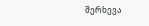შერხევა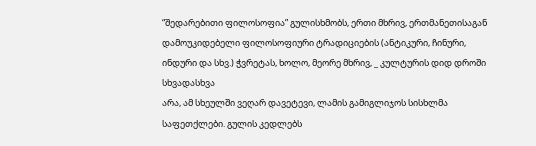“შედარებითი ფილოსოფია” გულისხმობს, ერთი მხრივ, ერთმანეთისაგან დამოუკიდებელი ფილოსოფიური ტრადიციების (ანტიკური, ჩინური, ინდური და სხვ.) ჭვრეტას, ხოლო, მეორე მხრივ, _ კულტურის დიდ დროში სხვადასხვა
არა, ამ სხეულში ვეღარ დავეტევი, ლამის გამიგლიჯოს სისხლმა საფეთქლები. გულის კედლებს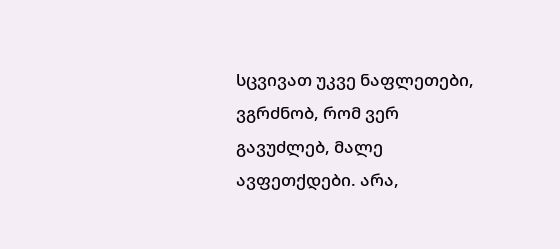სცვივათ უკვე ნაფლეთები, ვგრძნობ, რომ ვერ გავუძლებ, მალე ავფეთქდები. არა,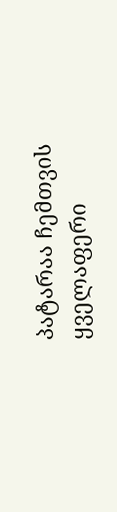პატარაა ჩემთვის ყველაფერი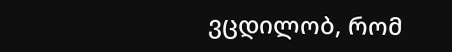ვცდილობ, რომ